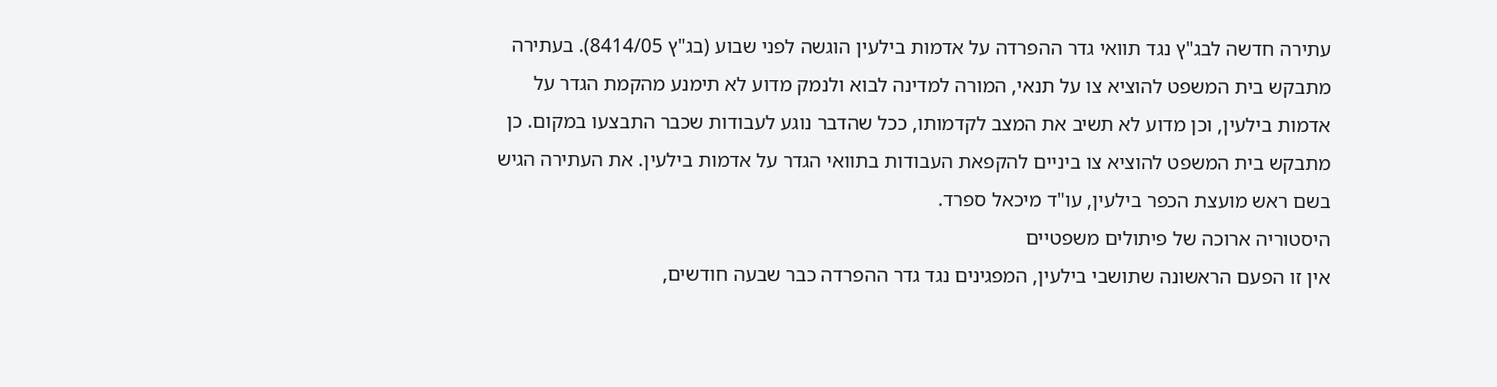עתירה חדשה לבג"ץ נגד תוואי גדר ההפרדה על אדמות בילעין הוגשה לפני שבוע (בג"ץ 8414/05). בעתירה מתבקש בית המשפט להוציא צו על תנאי, המורה למדינה לבוא ולנמק מדוע לא תימנע מהקמת הגדר על אדמות בילעין, וכן מדוע לא תשיב את המצב לקדמותו, ככל שהדבר נוגע לעבודות שכבר התבצעו במקום. כן מתבקש בית המשפט להוציא צו ביניים להקפאת העבודות בתוואי הגדר על אדמות בילעין. את העתירה הגיש בשם ראש מועצת הכפר בילעין, עו"ד מיכאל ספרד.
היסטוריה ארוכה של פיתולים משפטיים
אין זו הפעם הראשונה שתושבי בילעין, המפגינים נגד גדר ההפרדה כבר שבעה חודשים,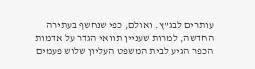עותרים לבג"ץ. ואולם, כפי שנחשף בעתירה החדשה, למרות שעניין תוואי הגדר על אדמות הכפר הגיע לבית המשפט העליון שלוש פעמים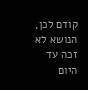קודם לכן, הנושא לא זכה עד היום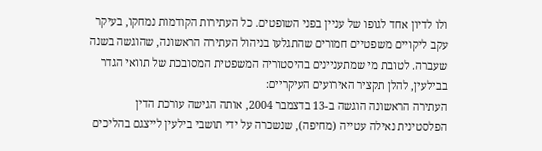ולו לדיון אחד לגופו של עניין בפני השופטים. כל העתירות הקודמות נמחקו, בעיקר עקב ליקויים משפטיים חמורים שהתגלעו בניהול העתירה הראשונה, שהוגשה בשנה שעברה. לטובת מי שמתעניינים בהיסטוריה המשפטית המסובכת של תוואי הגדר בבילעין, להלן תקציר האירועים העיקריים:
העתירה הראשונה הוגשה ב-13 בדצמבר 2004, אותה הגישה עורכת הדין הפלסטינית נאילה עטייה (מחיפה), שנשכרה על ידי תושבי בילעין לייצגם בהליכים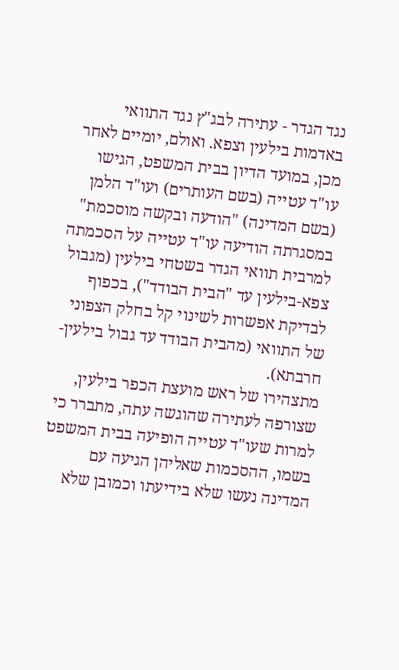נגד הגדר - עתירה לבג"ץ נגד התוואי באדמות בילעין וצפא. ואולם, יומיים לאחר מכן, במועד הדיון בבית המשפט, הגישו עו"ד עטייה (בשם העותרים) ועו"ד הלמן (בשם המדינה) "הודעה ובקשה מוסכמת" במסגרתה הודיעה עו"ד עטייה על הסכמתה למרבית תוואי הגדר בשטחי בילעין (מגבול צפא-בילעין עד "הבית הבודד"), בכפוף לבדיקת אפשרות לשינוי קל בחלק הצפוני של התוואי (מהבית הבודד עד גבול בילעין-חרבתא).
מתצהירו של ראש מועצת הכפר בילעין, שצורפה לעתירה שהוגשה עתה, מתברר כי למרות שעו"ד עטייה הופיעה בבית המשפט בשמו, ההסכמות שאליהן הגיעה עם המדינה נעשו שלא בידיעתו וכמובן שלא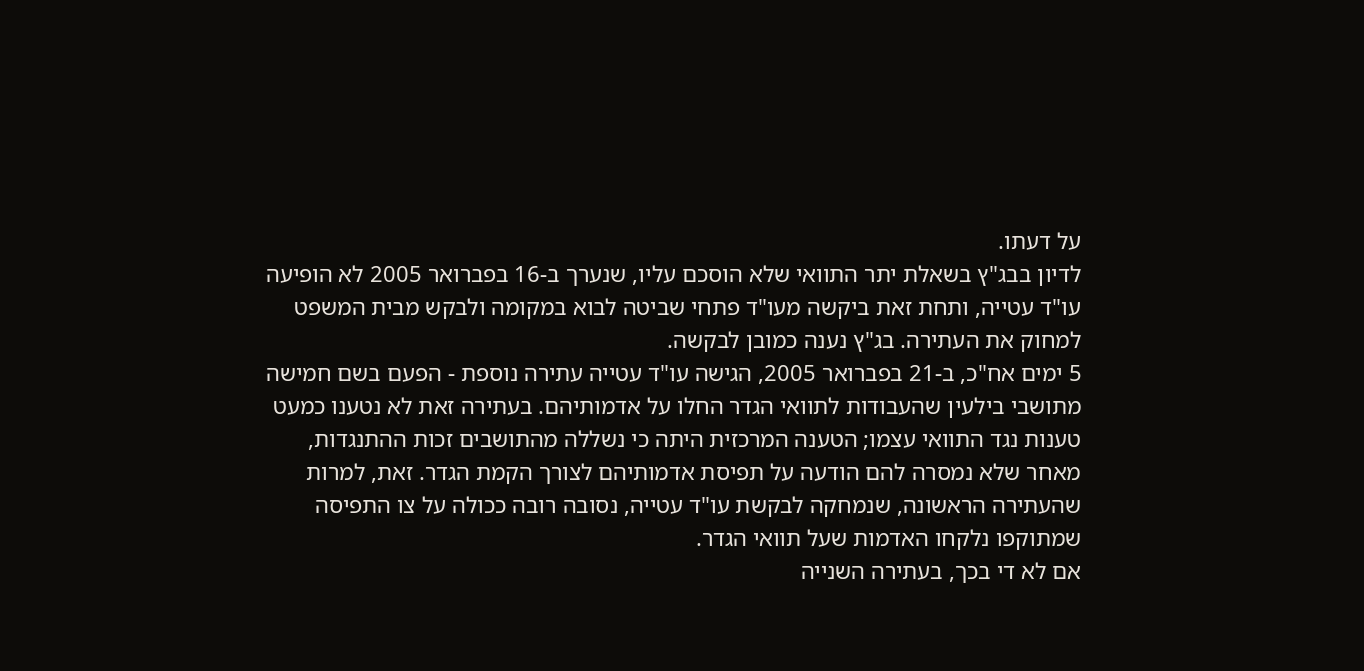על דעתו.
לדיון בבג"ץ בשאלת יתר התוואי שלא הוסכם עליו, שנערך ב-16 בפברואר 2005 לא הופיעה עו"ד עטייה, ותחת זאת ביקשה מעו"ד פתחי שביטה לבוא במקומה ולבקש מבית המשפט למחוק את העתירה. בג"ץ נענה כמובן לבקשה.
5 ימים אח"כ, ב-21 בפברואר 2005, הגישה עו"ד עטייה עתירה נוספת - הפעם בשם חמישה מתושבי בילעין שהעבודות לתוואי הגדר החלו על אדמותיהם. בעתירה זאת לא נטענו כמעט טענות נגד התוואי עצמו; הטענה המרכזית היתה כי נשללה מהתושבים זכות ההתנגדות, מאחר שלא נמסרה להם הודעה על תפיסת אדמותיהם לצורך הקמת הגדר. זאת, למרות שהעתירה הראשונה, שנמחקה לבקשת עו"ד עטייה, נסובה רובה ככולה על צו התפיסה שמתוקפו נלקחו האדמות שעל תוואי הגדר.
אם לא די בכך, בעתירה השנייה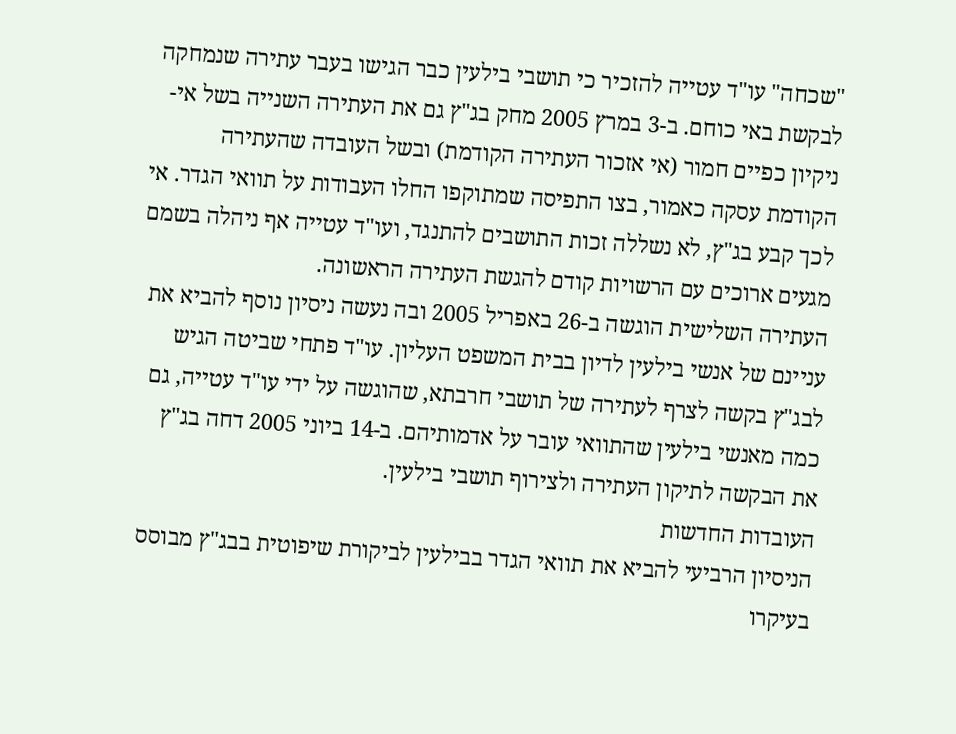"שכחה" עו"ד עטייה להזכיר כי תושבי בילעין כבר הגישו בעבר עתירה שנמחקה לבקשת באי כוחם. ב-3 במרץ 2005 מחק בג"ץ גם את העתירה השנייה בשל אי-ניקיון כפיים חמור (אי אזכור העתירה הקודמת) ובשל העובדה שהעתירה הקודמת עסקה כאמור, בצו התפיסה שמתוקפו החלו העבודות על תוואי הגדר. אי לכך קבע בג"ץ, לא נשללה זכות התושבים להתנגד, ועו"ד עטייה אף ניהלה בשמם מגעים ארוכים עם הרשויות קודם להגשת העתירה הראשונה.
העתירה השלישית הוגשה ב-26 באפריל 2005 ובה נעשה ניסיון נוסף להביא את עניינם של אנשי בילעין לדיון בבית המשפט העליון. עו"ד פתחי שביטה הגיש לבג"ץ בקשה לצרף לעתירה של תושבי חרבתא, שהוגשה על ידי עו"ד עטייה, גם כמה מאנשי בילעין שהתוואי עובר על אדמותיהם. ב-14 ביוני 2005 דחה בג"ץ את הבקשה לתיקון העתירה ולצירוף תושבי בילעין.
העובדות החדשות
הניסיון הרביעי להביא את תוואי הגדר בבילעין לביקורת שיפוטית בבג"ץ מבוסס בעיקרו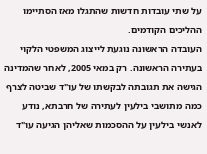על שתי עובדות חדשות שהתגלו מאז הסתיימו ההליכים הקודמים.
העובדה הראשונה נוגעת לייצוג המשפטי הלקוי בעתירה הראשונה. רק במאי 2005, לאחר שהמדינה הגישה את תגובתה לבקשתו של עו"ד שביטה לצרף כמה מתושבי בילעין לעתירה של חרבתא, נודע לאנשי בילעין על ההסכמות שאליהן הגיעה עו"ד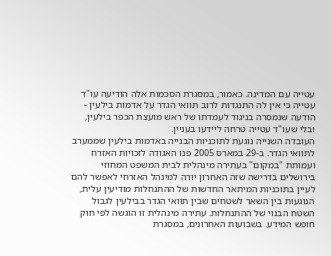עטייה עם המדינה. כאמור, במסגרת הסכמות אלה הודיעה עו"ד עטייה כי אין לה התנגדות לרוב תוואי הגדר על אדמות בילעין - הודעה שנמסרה בניגוד לעמדתו של ראש מועצת הכפר בילעין, ובלי שעו"ד עטייה טרחה ליידעו בעניין.
העובדה השנייה נוגעת לתוכניות הבנייה באדמות בילעין שממערב לתוואי הגדר. ב-29 במארס 2005 פנו האגודה לזכויות האזרח ועמותת "במקום" בעתירה מינהלית לבית המשפט המחוזי בירושלים בדרישה שזה האחרון יורה למינהל האזרחי לאפשר להם לעיין בתוכניות המיתאר החדשות של ההתנחלות מודיעין עלית, הנוגעות בין השאר לשטחים שבין תוואי הגדר בבילעין לגבול השטח הבנוי של ההתנחלות. עתירה מינהלית זו הוגשה לפי חוק חופש המידע. בשבועות האחרונים, במסגרת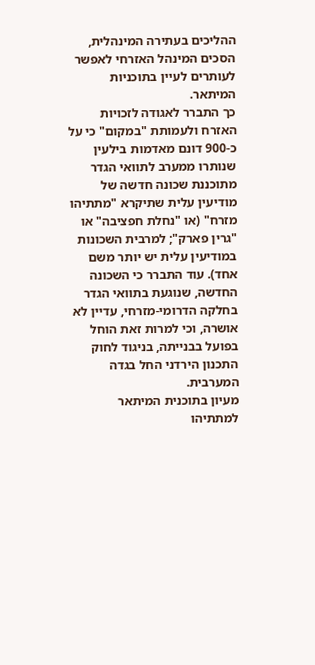ההליכים בעתירה המינהלית, הסכים המינהל האזרחי לאפשר לעותרים לעיין בתוכניות המיתאר.
כך התברר לאגודה לזכויות האזרח ולעמותת "במקום" כי על כ-900 דונם מאדמות בילעין שנותרו ממערב לתוואי הגדר מתוכננת שכונה חדשה של מודיעין עלית שתיקרא "מתתיהו מזרח" (או "נחלת חפציבה" או "גרין פארק"; למרבית השכונות במודיעין עלית יש יותר משם אחד). עוד התברר כי השכונה החדשה, שנוגעת בתוואי הגדר בחלקה הדרומי-מזרחי, עדיין לא אושרה, וכי למרות זאת הוחל בפועל בבנייתה, בניגוד לחוק התכנון הירדני החל בגדה המערבית.
מעיון בתוכנית המיתאר למתתיהו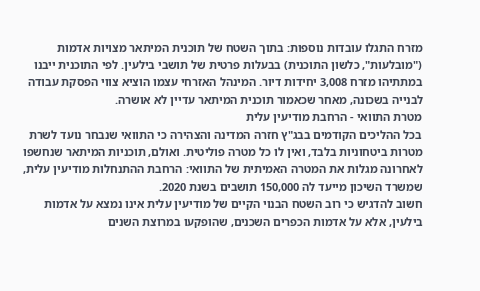מזרח התגלו עובדות נוספות: בתוך השטח של תוכנית המיתאר מצויות אדמות ("מובלעות", כלשון התוכנית) בבעלות פרטית של תושבי בילעין. לפי התוכנית ייבנו במתתיהו מזרח 3,008 יחידות דיור. המינהל האזרחי עצמו הוציא צווי הפסקת עבודה לבנייה בשכונה, מאחר שכאמור תוכנית המיתאר עדיין לא אושרה.
מטרת התוואי - הרחבת מודיעין עלית
בכל ההליכים הקודמים בבג"ץ חזרה המדינה והצהירה כי התוואי שנבחר נועד לשרת מטרות ביטחוניות בלבד, ואין לו כל מטרה פוליטית. ואולם, תוכניות המיתאר שנחשפו לאחרונה מגלות את המטרה האמיתית של התוואי: הרחבת ההתנחלות מודיעין עלית, שמשרד השיכון מייעד לה 150,000 תושבים בשנת 2020.
חשוב להדגיש כי רוב השטח הבנוי הקיים של מודיעין עלית אינו נמצא על אדמות בילעין, אלא על אדמות הכפרים השכנים, שהופקעו במרוצת השנים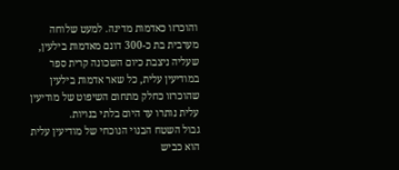והוכרזו כאדמות מדינה. למעט שלוחה מערבית בת כ-300 דונם מאדמות בילעין, שעליה ניצבת כיום השכונה קרית ספר במודיעין עלית, כל שאר אדמות בילעין שהוכרזו כחלק מתחום השיפוט של מודיעין עלית נותרו עד היום בלתי בנויות.
גבול השטח הבנוי הנוכחי של מודיעין עלית הוא כביש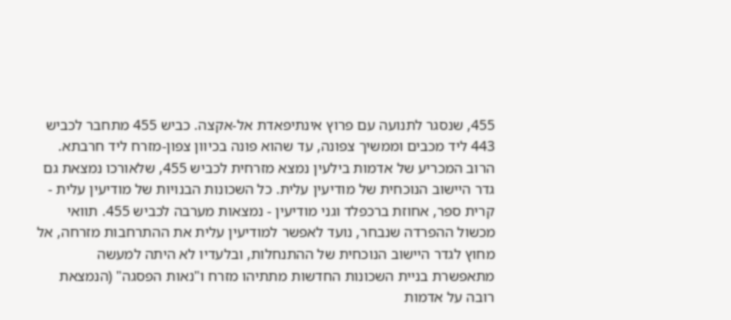455, שנסגר לתנועה עם פרוץ אינתיפאדת אל-אקצה. כביש 455 מתחבר לכביש 443 ליד מכבים וממשיך צפונה, עד שהוא פונה בכיוון צפון-מזרח ליד חרבתא. הרוב המכריע של אדמות בילעין נמצא מזרחית לכביש 455, שלאורכו נמצאת גם גדר היישוב הנוכחית של מודיעין עלית. כל השכונות הבנויות של מודיעין עלית - קרית ספר, אחוזת ברכפלד וגני מודיעין - נמצאות מערבה לכביש 455. תוואי מכשול ההפרדה שנבחר, נועד לאפשר למודיעין עלית את ההתרחבות מזרחה, אל מחוץ לגדר היישוב הנוכחית של ההתנחלות, ובלעדיו לא היתה למעשה מתאפשרת בניית השכונות החדשות מתתיהו מזרח ו"נאות הפסגה" (הנמצאת רובה על אדמות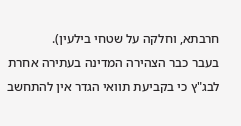חרבתא, וחלקה על שטחי בילעין).
בעבר כבר הצהירה המדינה בעתירה אחרת לבג"ץ כי בקביעת תוואי הגדר אין להתחשב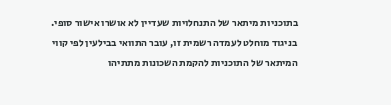בתוכניות מיתאר של התנחלויות שעדיין לא אושרו אישור סופי. בניגוד מוחלט לעמדה רשמית זו, עובר התוואי בבילעין לפי קווי המיתאר של התוכניות להקמת השכונות מתתיהו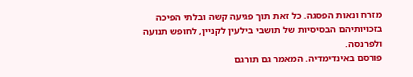מזרח ונאות הפסגה. כל זאת תוך פגיעה קשה ובלתי הפיכה בזכויותיהם הבסיסיות של תושבי בילעין לקניין, לחופש תנועה ולפרנסה.
פורסם באינדימדיה. המאמר גם תורגם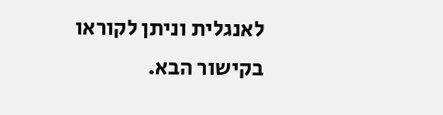לאנגלית וניתן לקוראו בקישור הבא.